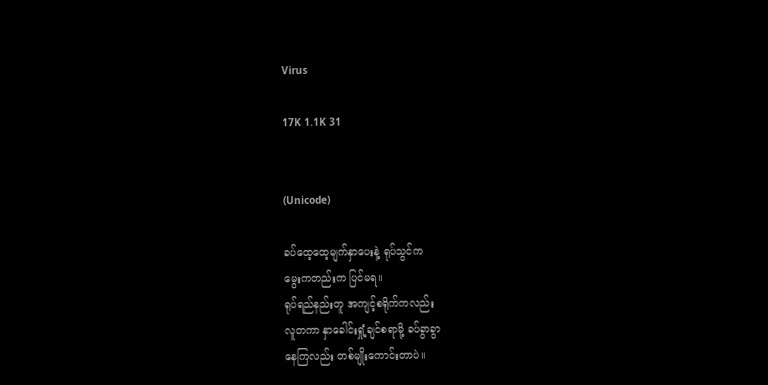Virus

17K 1.1K 31


(Unicode)

ခပ်ထေ့ထေ့မျက်နှာပေးနဲ့ ရုပ်သွင်က
မွေးကတည်းက ပြင်မရ။
ရုပ်ရည်နည်းတူ အကျင့်စရိုက်ကလည်း
လူတကာ နှာခေါင်းရှုံ့ချင်စရာမို့ ခပ်ခွာခွာ
နေကြလည်း တစ်မျိုးကောင်းတာပဲ။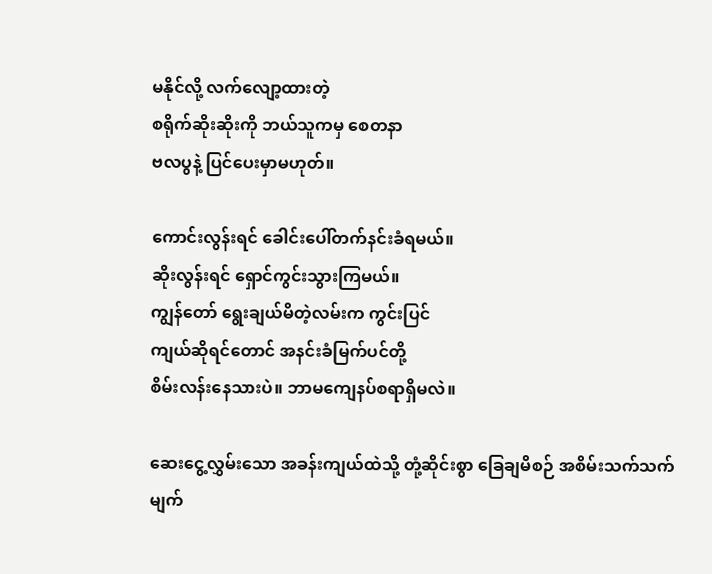မနိုင်လို့ လက်လျော့ထားတဲ့
စရိုက်ဆိုးဆိုးကို ဘယ်သူကမှ စေတနာ
ဗလပွနဲ့ ပြင်ပေးမှာမဟုတ်။

ကောင်းလွန်းရင် ခေါင်းပေါ်တက်နင်းခံရမယ်။
ဆိုးလွန်းရင် ရှောင်ကွင်းသွားကြမယ်။
ကျွန်တော် ရွေးချယ်မိတဲ့လမ်းက ကွင်းပြင်
ကျယ်ဆိုရင်တောင် အနင်းခံမြက်ပင်တို့
စိမ်းလန်းနေသားပဲ။ ဘာမကျေနပ်စရာရှိမလဲ။

ဆေးငွေ့လွှမ်းသော အခန်းကျယ်ထဲသို့ တုံ့ဆိုင်းစွာ ခြေချမိစဉ် အစိမ်းသက်သက်
မျက်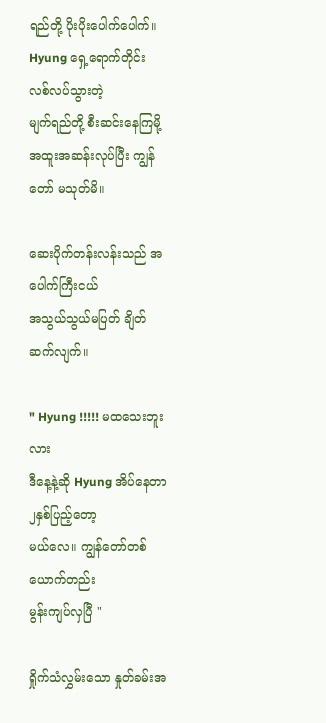ရည်တို့ ပိုးပိုးပေါက်ပေါက်။
Hyung ရှေ့ရောက်တိုင်း လစ်လပ်သွားတဲ့
မျက်ရည်တို့ စီးဆင်းနေကြမို့
အထူးအဆန်းလုပ်ပြီး ကျွန်တော် မသုတ်မိ။

ဆေးပိုက်တန်းလန်းသည် အပေါက်ကြီးငယ်
အသွယ်သွယ်မပြတ် ချိတ်ဆက်လျက်။

" Hyung !!!!! မထသေးဘူးလား
ဒီနေ့နဲ့ဆို Hyung အိပ်နေတာ ၂နှစ်ပြည့်တော့
မယ်လေ။ ကျွန်တော်တစ်ယောက်တည်း
မွန်းကျပ်လှပြီ "

ရှိုက်သံလွှမ်းသော နှုတ်ခမ်းအ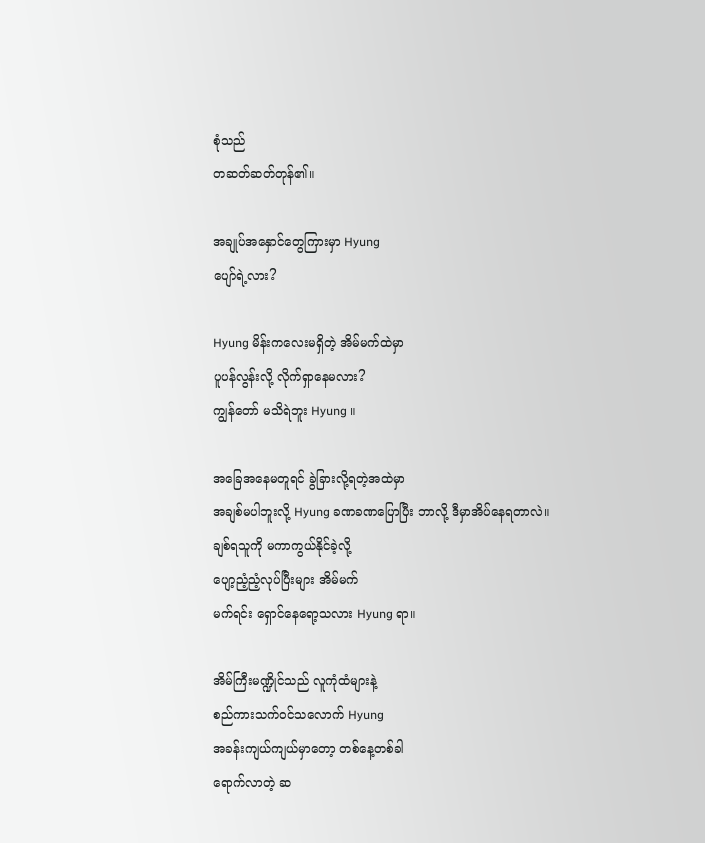စုံသည်
တဆတ်ဆတ်တုန်၏။

အချုပ်အနှောင်တွေကြားမှာ Hyung
ပျော်ရဲ့လား?

Hyung မိန်းကလေးမရှိတဲ့ အိမ်မက်ထဲမှာ
ပူပန်လွန်းလို့ လိုက်ရှာနေမလား?
ကျွန်တော် မသိရဲဘူး Hyung ။

အခြေအနေမတူရင် ခွဲခြားလို့ရတဲ့အထဲမှာ
အချစ်မပါဘူးလို့ Hyung ခဏခဏပြောပြီး ဘာလို့ ဒီမှာအိပ်နေရတာလဲ။
ချစ်ရသူကို မကာကွယ်နိုင်ခဲ့လို့
ပျော့ညံ့ညံ့လုပ်ပြီးများ အိမ်မက်
မက်ရင်း ရှောင်နေရော့သလား Hyung ရာ။

အိမ်ကြီးမဏ္ဍိုင်သည် လူကုံထံများနဲ့
စည်ကားသက်ဝင်သလောက် Hyung
အခန်းကျယ်ကျယ်မှာတော့ တစ်နေ့တစ်ခါ
ရောက်လာတဲ့ ဆ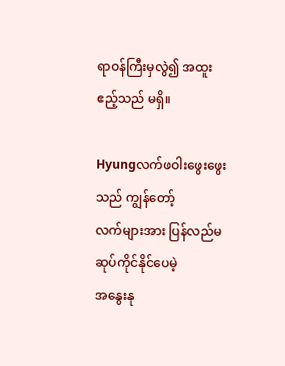ရာဝန်ကြီးမှလွဲ၍ အထူး
ဧည့်သည် မရှိ။

Hyungလက်ဖဝါးဖွေးဖွေးသည် ကျွန်တော့်
လက်များအား ပြန်လည်မဆုပ်ကိုင်နိုင်ပေမဲ့
အနွေးနု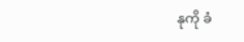နုကို ခံ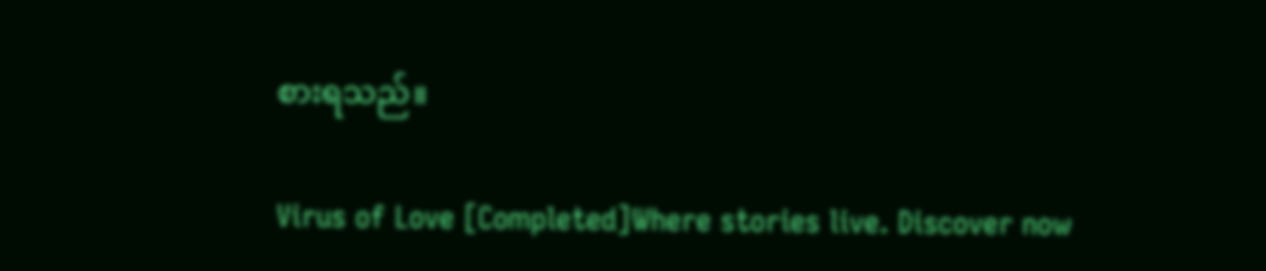စားရသည်။

Virus of Love [Completed]Where stories live. Discover now